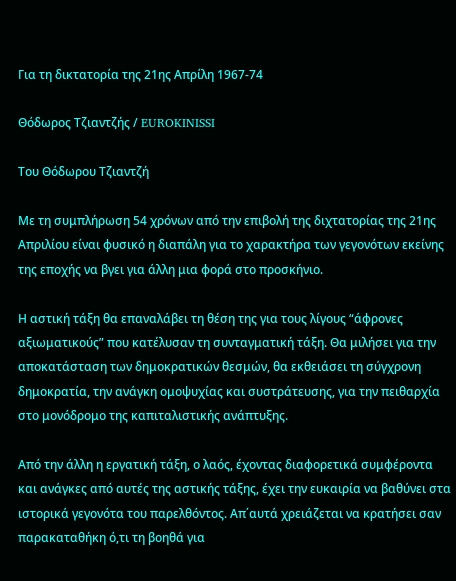Για τη δικτατορία της 21ης Απρίλη 1967-74

Θόδωρος Τζιαντζής / EUROKINISSI

Του Θόδωρου Τζιαντζή

Με τη συμπλήρωση 54 χρόνων από την επιβολή της διχτατορίας της 21ης Απριλίου είναι φυσικό η διαπάλη για το χαρακτήρα των γεγονότων εκείνης της εποχής να βγει για άλλη μια φορά στο προσκήνιο.

Η αστική τάξη θα επαναλάβει τη θέση της για τους λίγους “άφρονες αξιωματικούς” που κατέλυσαν τη συνταγματική τάξη. Θα μιλήσει για την αποκατάσταση των δημοκρατικών θεσμών, θα εκθειάσει τη σύγχρονη δημοκρατία, την ανάγκη ομοψυχίας και συστράτευσης, για την πειθαρχία στο μονόδρομο της καπιταλιστικής ανάπτυξης.

Από την άλλη η εργατική τάξη, ο λαός, έχοντας διαφορετικά συμφέροντα και ανάγκες από αυτές της αστικής τάξης, έχει την ευκαιρία να βαθύνει στα ιστορικά γεγονότα του παρελθόντος. Απ΄αυτά χρειάζεται να κρατήσει σαν παρακαταθήκη ό,τι τη βοηθά για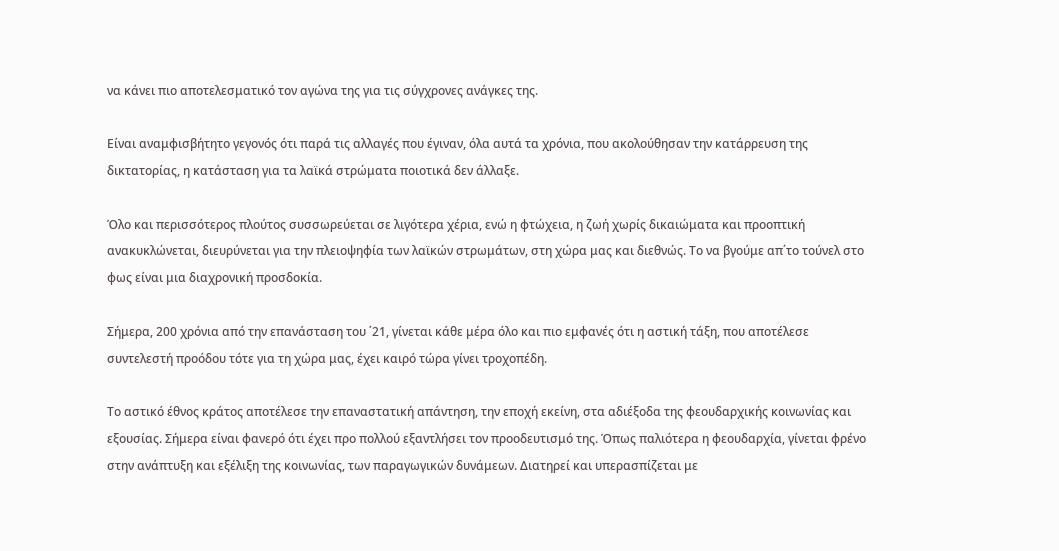να κάνει πιο αποτελεσματικό τον αγώνα της για τις σύγχρονες ανάγκες της.

Είναι αναμφισβήτητο γεγονός ότι παρά τις αλλαγές που έγιναν, όλα αυτά τα χρόνια, που ακολούθησαν την κατάρρευση της δικτατορίας, η κατάσταση για τα λαϊκά στρώματα ποιοτικά δεν άλλαξε.

Όλο και περισσότερος πλούτος συσσωρεύεται σε λιγότερα χέρια, ενώ η φτώχεια, η ζωή χωρίς δικαιώματα και προοπτική ανακυκλώνεται, διευρύνεται για την πλειοψηφία των λαϊκών στρωμάτων, στη χώρα μας και διεθνώς. Το να βγούμε απ΄το τούνελ στο φως είναι μια διαχρονική προσδοκία.

Σήμερα, 200 χρόνια από την επανάσταση του ΄21, γίνεται κάθε μέρα όλο και πιο εμφανές ότι η αστική τάξη, που αποτέλεσε συντελεστή προόδου τότε για τη χώρα μας, έχει καιρό τώρα γίνει τροχοπέδη.

Το αστικό έθνος κράτος αποτέλεσε την επαναστατική απάντηση, την εποχή εκείνη, στα αδιέξοδα της φεουδαρχικής κοινωνίας και εξουσίας. Σήμερα είναι φανερό ότι έχει προ πολλού εξαντλήσει τον προοδευτισμό της. Όπως παλιότερα η φεουδαρχία, γίνεται φρένο στην ανάπτυξη και εξέλιξη της κοινωνίας, των παραγωγικών δυνάμεων. Διατηρεί και υπερασπίζεται με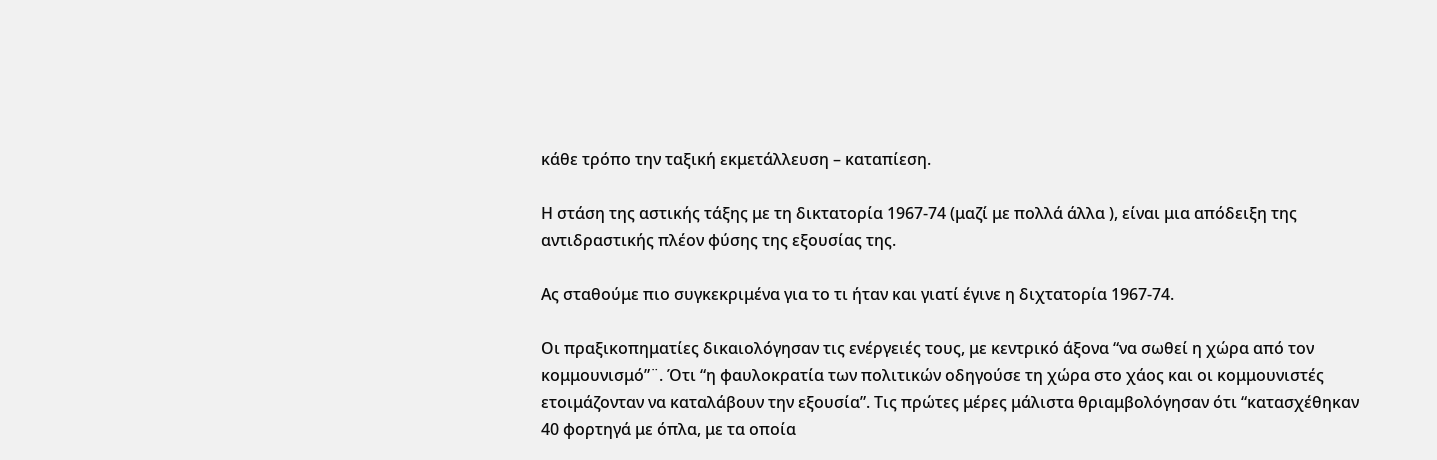κάθε τρόπο την ταξική εκμετάλλευση – καταπίεση.

Η στάση της αστικής τάξης με τη δικτατορία 1967-74 (μαζί με πολλά άλλα ), είναι μια απόδειξη της αντιδραστικής πλέον φύσης της εξουσίας της.

Ας σταθούμε πιο συγκεκριμένα για το τι ήταν και γιατί έγινε η διχτατορία 1967-74.

Οι πραξικοπηματίες δικαιολόγησαν τις ενέργειές τους, με κεντρικό άξονα “να σωθεί η χώρα από τον κομμουνισμό”¨. Ότι “η φαυλοκρατία των πολιτικών οδηγούσε τη χώρα στο χάος και οι κομμουνιστές ετοιμάζονταν να καταλάβουν την εξουσία”. Τις πρώτες μέρες μάλιστα θριαμβολόγησαν ότι “κατασχέθηκαν 40 φορτηγά με όπλα, με τα οποία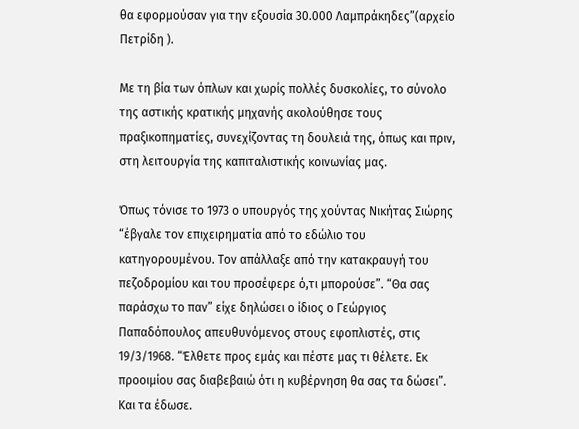θα εφορμούσαν για την εξουσία 30.000 Λαμπράκηδες”(αρχείο Πετρίδη ).

Με τη βία των όπλων και χωρίς πολλές δυσκολίες, το σύνολο της αστικής κρατικής μηχανής ακολούθησε τους πραξικοπηματίες, συνεχίζοντας τη δουλειά της, όπως και πριν, στη λειτουργία της καπιταλιστικής κοινωνίας μας.

Όπως τόνισε το 1973 ο υπουργός της χούντας Νικήτας Σιώρης “έβγαλε τον επιχειρηματία από το εδώλιο του κατηγορουμένου. Τον απάλλαξε από την κατακραυγή του πεζοδρομίου και του προσέφερε ό,τι μπορούσε”. “Θα σας παράσχω το παν” είχε δηλώσει ο ίδιος ο Γεώργιος Παπαδόπουλος απευθυνόμενος στους εφοπλιστές, στις 19/3/1968. “Έλθετε προς εμάς και πέστε μας τι θέλετε. Εκ προοιμίου σας διαβεβαιώ ότι η κυβέρνηση θα σας τα δώσει”. Και τα έδωσε.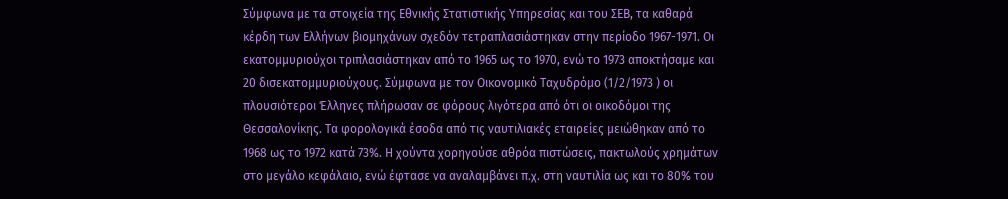Σύμφωνα με τα στοιχεία της Εθνικής Στατιστικής Υπηρεσίας και του ΣΕΒ, τα καθαρά κέρδη των Ελλήνων βιομηχάνων σχεδόν τετραπλασιάστηκαν στην περίοδο 1967-1971. Οι εκατομμυριούχοι τριπλασιάστηκαν από το 1965 ως το 1970, ενώ το 1973 αποκτήσαμε και 20 δισεκατομμυριούχους. Σύμφωνα με τον Οικονομικό Ταχυδρόμο (1/2/1973 ) οι πλουσιότεροι Έλληνες πλήρωσαν σε φόρους λιγότερα από ότι οι οικοδόμοι της Θεσσαλονίκης. Τα φορολογικά έσοδα από τις ναυτιλιακές εταιρείες μειώθηκαν από το 1968 ως το 1972 κατά 73%. Η χούντα χορηγούσε αθρόα πιστώσεις, πακτωλούς χρημάτων στο μεγάλο κεφάλαιο, ενώ έφτασε να αναλαμβάνει π.χ. στη ναυτιλία ως και το 80% του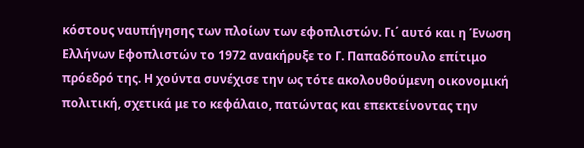κόστους ναυπήγησης των πλοίων των εφοπλιστών. Γι΄ αυτό και η Ένωση Ελλήνων Εφοπλιστών το 1972 ανακήρυξε το Γ. Παπαδόπουλο επίτιμο πρόεδρό της. Η χούντα συνέχισε την ως τότε ακολουθούμενη οικονομική πολιτική, σχετικά με το κεφάλαιο, πατώντας και επεκτείνοντας την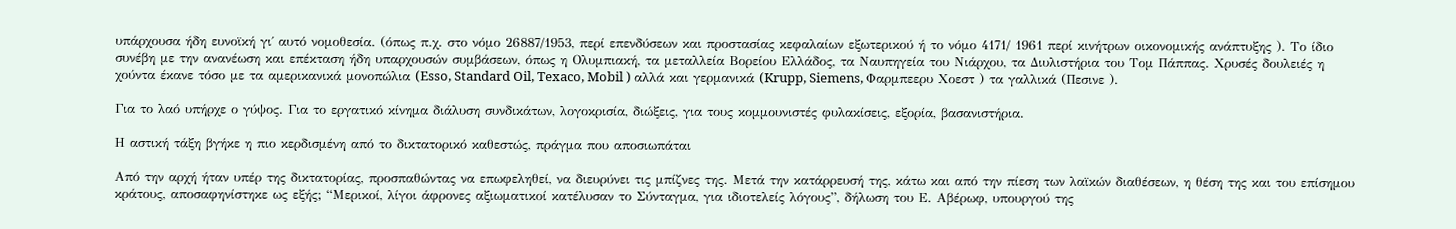υπάρχουσα ήδη ευνοϊκή γι΄ αυτό νομοθεσία. (όπως π.χ. στο νόμο 26887/1953, περί επενδύσεων και προστασίας κεφαλαίων εξωτερικού ή το νόμο 4171/ 1961 περί κινήτρων οικονομικής ανάπτυξης ). Το ίδιο συνέβη με την ανανέωση και επέκταση ήδη υπαρχουσών συμβάσεων, όπως η Ολυμπιακή, τα μεταλλεία Βορείου Ελλάδος, τα Ναυπηγεία του Νιάρχου, τα Διυλιστήρια του Τομ Πάππας. Χρυσές δουλειές η χούντα έκανε τόσο με τα αμερικανικά μονοπώλια (Esso, Standard Oil, Texaco, Mobil ) αλλά και γερμανικά (Krupp, Siemens, Φαρμπεερυ Χοεστ ) τα γαλλικά (Πεσινε ).

Για το λαό υπήρχε ο γύψος. Για το εργατικό κίνημα διάλυση συνδικάτων, λογοκρισία, διώξεις, για τους κομμουνιστές φυλακίσεις, εξορία, βασανιστήρια.

Η αστική τάξη βγήκε η πιο κερδισμένη από το δικτατορικό καθεστώς, πράγμα που αποσιωπάται

Από την αρχή ήταν υπέρ της δικτατορίας, προσπαθώντας να επωφεληθεί, να διευρύνει τις μπίζνες της. Μετά την κατάρρευσή της, κάτω και από την πίεση των λαϊκών διαθέσεων, η θέση της και του επίσημου κράτους, αποσαφηνίστηκε ως εξής; “Μερικοί, λίγοι άφρονες αξιωματικοί κατέλυσαν το Σύνταγμα, για ιδιοτελείς λόγους”, δήλωση του Ε. Αβέρωφ, υπουργού της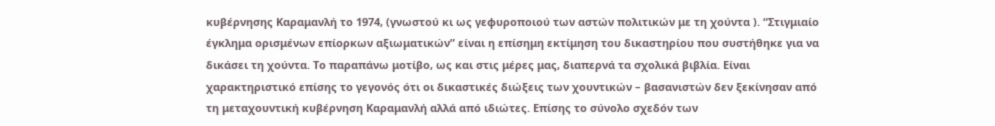κυβέρνησης Καραμανλή το 1974, (γνωστού κι ως γεφυροποιού των αστών πολιτικών με τη χούντα ). “Στιγμιαίο έγκλημα ορισμένων επίορκων αξιωματικών” είναι η επίσημη εκτίμηση του δικαστηρίου που συστήθηκε για να δικάσει τη χούντα. Το παραπάνω μοτίβο, ως και στις μέρες μας, διαπερνά τα σχολικά βιβλία. Είναι χαρακτηριστικό επίσης το γεγονός ότι οι δικαστικές διώξεις των χουντικών – βασανιστών δεν ξεκίνησαν από τη μεταχουντική κυβέρνηση Καραμανλή αλλά από ιδιώτες. Επίσης το σύνολο σχεδόν των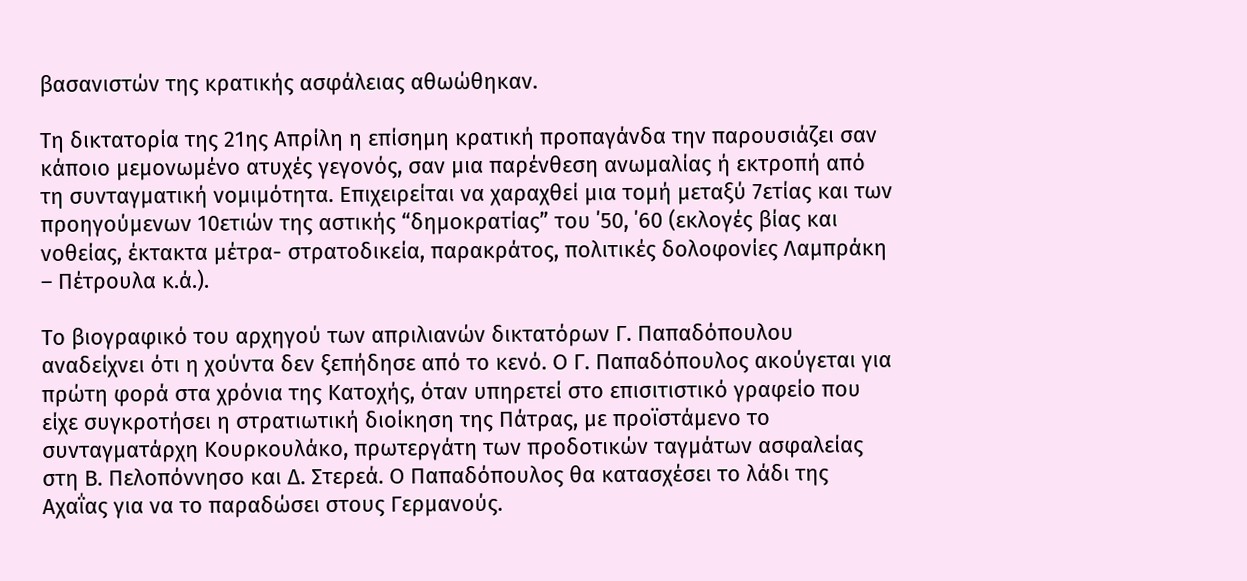βασανιστών της κρατικής ασφάλειας αθωώθηκαν.

Τη δικτατορία της 21ης Απρίλη η επίσημη κρατική προπαγάνδα την παρουσιάζει σαν κάποιο μεμονωμένο ατυχές γεγονός, σαν μια παρένθεση ανωμαλίας ή εκτροπή από τη συνταγματική νομιμότητα. Επιχειρείται να χαραχθεί μια τομή μεταξύ 7ετίας και των προηγούμενων 10ετιών της αστικής “δημοκρατίας” του ΄50, ΄60 (εκλογές βίας και νοθείας, έκτακτα μέτρα- στρατοδικεία, παρακράτος, πολιτικές δολοφονίες Λαμπράκη – Πέτρουλα κ.ά.).

Το βιογραφικό του αρχηγού των απριλιανών δικτατόρων Γ. Παπαδόπουλου αναδείχνει ότι η χούντα δεν ξεπήδησε από το κενό. Ο Γ. Παπαδόπουλος ακούγεται για πρώτη φορά στα χρόνια της Κατοχής, όταν υπηρετεί στο επισιτιστικό γραφείο που είχε συγκροτήσει η στρατιωτική διοίκηση της Πάτρας, με προϊστάμενο το συνταγματάρχη Κουρκουλάκο, πρωτεργάτη των προδοτικών ταγμάτων ασφαλείας στη Β. Πελοπόννησο και Δ. Στερεά. Ο Παπαδόπουλος θα κατασχέσει το λάδι της Αχαΐας για να το παραδώσει στους Γερμανούς.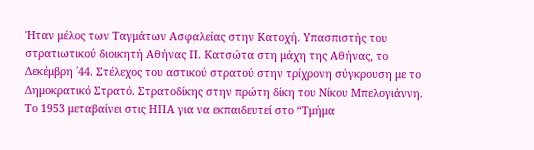Ήταν μέλος των Ταγμάτων Ασφαλείας στην Κατοχή. Υπασπιστής του στρατιωτικού διοικητή Αθήνας Π. Κατσώτα στη μάχη της Αθήνας, το Δεκέμβρη ΄44. Στέλεχος του αστικού στρατού στην τρίχρονη σύγκρουση με το Δημοκρατικό Στρατό. Στρατοδίκης στην πρώτη δίκη του Νίκου Μπελογιάννη. Το 1953 μεταβαίνει στις ΗΠΑ για να εκπαιδευτεί στο “Τμήμα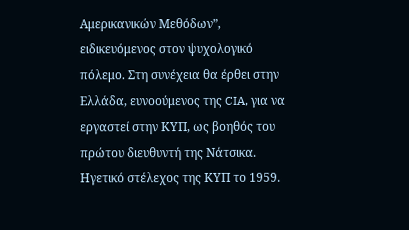Αμερικανικών Μεθόδων”, ειδικευόμενος στον ψυχολογικό πόλεμο. Στη συνέχεια θα έρθει στην Ελλάδα, ευνοούμενος της CIA, για να εργαστεί στην ΚΥΠ, ως βοηθός του πρώτου διευθυντή της Νάτσικα. Ηγετικό στέλεχος της ΚΥΠ το 1959.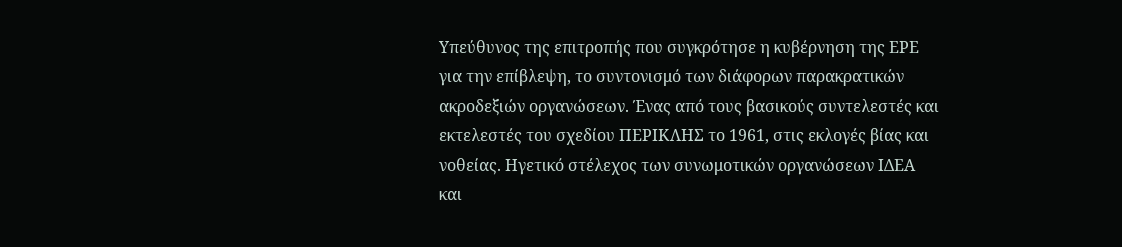Υπεύθυνος της επιτροπής που συγκρότησε η κυβέρνηση της ΕΡΕ για την επίβλεψη, το συντονισμό των διάφορων παρακρατικών ακροδεξιών οργανώσεων. Ένας από τους βασικούς συντελεστές και εκτελεστές του σχεδίου ΠΕΡΙΚΛΗΣ το 1961, στις εκλογές βίας και νοθείας. Ηγετικό στέλεχος των συνωμοτικών οργανώσεων ΙΔΕΑ και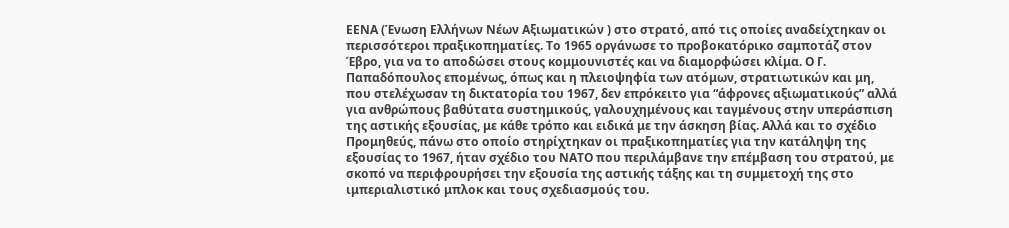ΕΕΝΑ (Ένωση Ελλήνων Νέων Αξιωματικών ) στο στρατό, από τις οποίες αναδείχτηκαν οι περισσότεροι πραξικοπηματίες. Το 1965 οργάνωσε το προβοκατόρικο σαμποτάζ στον Έβρο, για να το αποδώσει στους κομμουνιστές και να διαμορφώσει κλίμα. Ο Γ. Παπαδόπουλος επομένως, όπως και η πλειοψηφία των ατόμων, στρατιωτικών και μη, που στελέχωσαν τη δικτατορία του 1967, δεν επρόκειτο για “άφρονες αξιωματικούς” αλλά για ανθρώπους βαθύτατα συστημικούς, γαλουχημένους και ταγμένους στην υπεράσπιση της αστικής εξουσίας, με κάθε τρόπο και ειδικά με την άσκηση βίας. Αλλά και το σχέδιο Προμηθεύς, πάνω στο οποίο στηρίχτηκαν οι πραξικοπηματίες για την κατάληψη της εξουσίας το 1967, ήταν σχέδιο του ΝΑΤΟ που περιλάμβανε την επέμβαση του στρατού, με σκοπό να περιφρουρήσει την εξουσία της αστικής τάξης και τη συμμετοχή της στο ιμπεριαλιστικό μπλοκ και τους σχεδιασμούς του.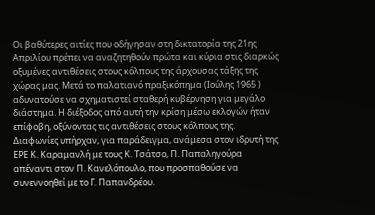Οι βαθύτερες αιτίες που οδήγησαν στη δικτατορία της 21ης Απριλίου πρέπει να αναζητηθούν πρώτα και κύρια στις διαρκώς οξυμένες αντιθέσεις στους κόλπους της άρχουσας τάξης της χώρας μας. Μετά το παλατιανό πραξικόπημα (Ιούλης 1965 ) αδυνατούσε να σχηματιστεί σταθερή κυβέρνηση για μεγάλο διάστημα. Η διέξοδος από αυτή την κρίση μέσω εκλογών ήταν επίφοβη, οξύνοντας τις αντιθέσεις στους κόλπους της. Διαφωνίες υπήρχαν, για παράδειγμα, ανάμεσα στον ιδρυτή της ΕΡΕ Κ. Καραμανλή με τους Κ. Τσάτσο, Π. Παπαληγούρα απέναντι στον Π. Κανελόπουλο, που προσπαθούσε να συνεννοηθεί με το Γ. Παπανδρέου.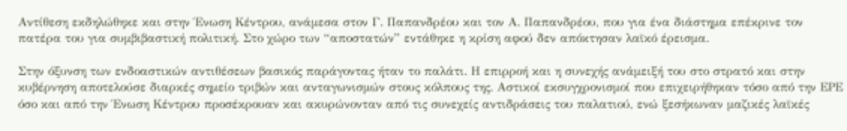Αντίθεση εκδηλώθηκε και στην Ένωση Κέντρου, ανάμεσα στον Γ. Παπανδρέου και τον Α. Παπανδρέου, που για ένα διάστημα επέκρινε τον πατέρα του για συμβιβαστική πολιτική. Στο χώρο των “αποστατών” εντάθηκε η κρίση αφού δεν απόκτησαν λαϊκό έρεισμα.

Στην όξυνση των ενδοαστικών αντιθέσεων βασικός παράγοντας ήταν το παλάτι. Η επιρροή και η συνεχής ανάμειξή του στο στρατό και στην κυβέρνηση αποτελούσε διαρκές σημείο τριβών και ανταγωνισμών στους κόλπους της. Αστικοί εκσυγχρονισμοί που επιχειρήθηκαν τόσο από την ΕΡΕ όσο και από την Ένωση Κέντρου προσέκρουαν και ακυρώνονταν από τις συνεχείς αντιδράσεις του παλατιού, ενώ ξεσήκωναν μαζικές λαϊκές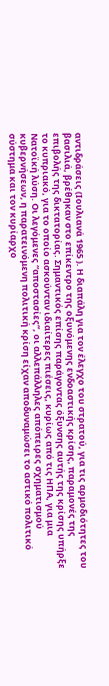αντιδράσεις (Ιουλιανά 1965 ). Η διαπάλη για τον έλεγχο του στρατού, για τις αρμοδιότητες του βασιλιά, βρέθηκαν στο επίκεντρο της οξυνόμενης ενδοαστικής κρίσης, παραμονές της επιβολής της δικτατορίας. Σημαντικός επίσης παράγοντας όξυνσης αυτής της κρίσης υπήρξε το κυπριακό, για το οποίο ασκούνταν ιδιαίτερες πιέσεις, κυρίως από τις ΗΠΑ, για μια Νατοϊκή λύση. Οι λεγόμενες “αποστασίες”, οι αλλεπάλληλες απόπειρες σχηματισμού κυβερνήσεων, η παρατεινόμενη πολιτική κρίση είχαν αποδυναμώσει το αστικό πολιτικό σύστημα και τον κυρίαρχο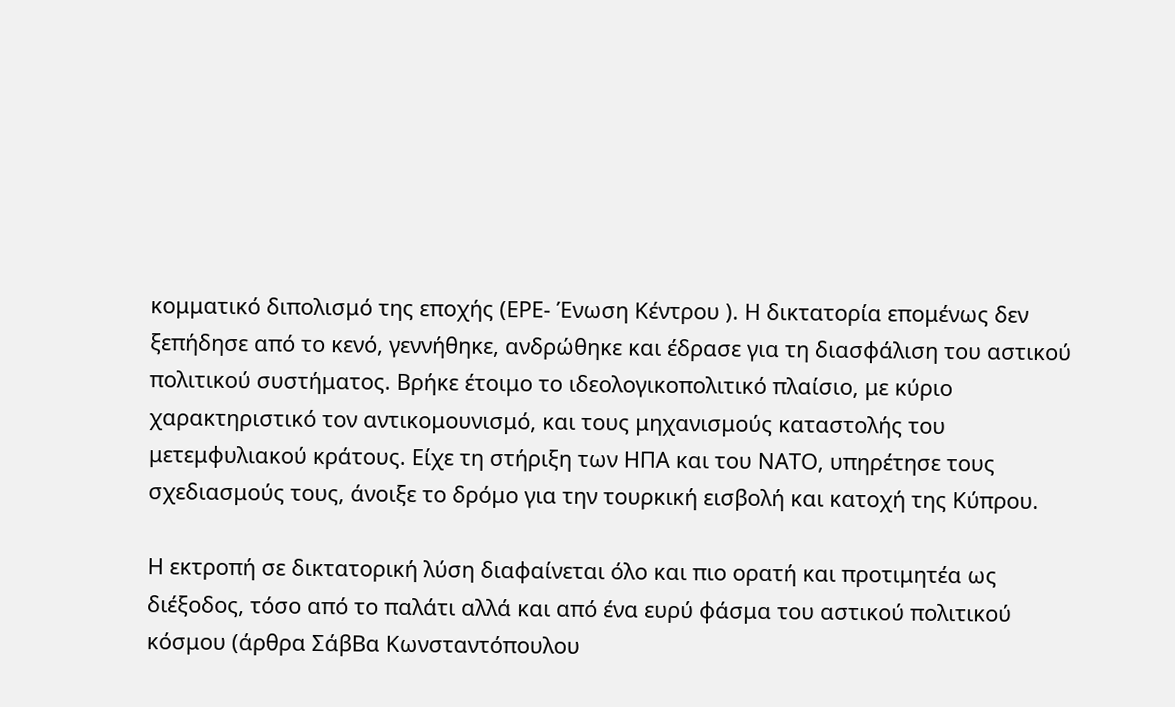κομματικό διπολισμό της εποχής (ΕΡΕ- Ένωση Κέντρου ). Η δικτατορία επομένως δεν ξεπήδησε από το κενό, γεννήθηκε, ανδρώθηκε και έδρασε για τη διασφάλιση του αστικού πολιτικού συστήματος. Βρήκε έτοιμο το ιδεολογικοπολιτικό πλαίσιο, με κύριο χαρακτηριστικό τον αντικομουνισμό, και τους μηχανισμούς καταστολής του μετεμφυλιακού κράτους. Είχε τη στήριξη των ΗΠΑ και του ΝΑΤΟ, υπηρέτησε τους σχεδιασμούς τους, άνοιξε το δρόμο για την τουρκική εισβολή και κατοχή της Κύπρου.

Η εκτροπή σε δικτατορική λύση διαφαίνεται όλο και πιο ορατή και προτιμητέα ως διέξοδος, τόσο από το παλάτι αλλά και από ένα ευρύ φάσμα του αστικού πολιτικού κόσμου (άρθρα ΣάβΒα Κωνσταντόπουλου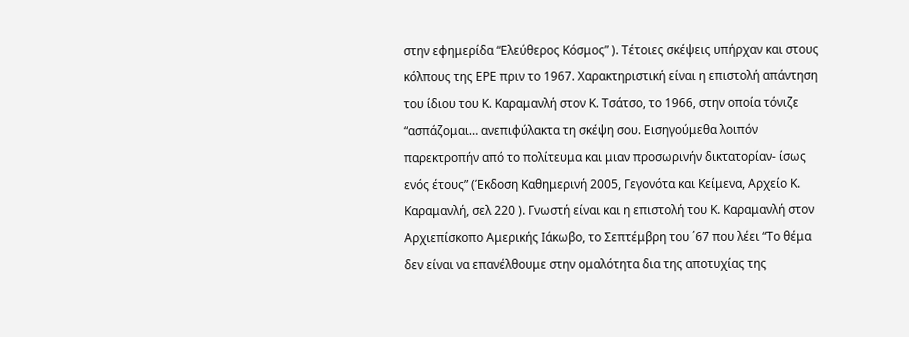στην εφημερίδα “Ελεύθερος Κόσμος” ). Τέτοιες σκέψεις υπήρχαν και στους κόλπους της ΕΡΕ πριν το 1967. Χαρακτηριστική είναι η επιστολή απάντηση του ίδιου του Κ. Καραμανλή στον Κ. Τσάτσο, το 1966, στην οποία τόνιζε “ασπάζομαι… ανεπιφύλακτα τη σκέψη σου. Εισηγούμεθα λοιπόν παρεκτροπήν από το πολίτευμα και μιαν προσωρινήν δικτατορίαν- ίσως ενός έτους” (Έκδοση Καθημερινή 2005, Γεγονότα και Κείμενα, Αρχείο Κ. Καραμανλή, σελ 220 ). Γνωστή είναι και η επιστολή του Κ. Καραμανλή στον Αρχιεπίσκοπο Αμερικής Ιάκωβο, το Σεπτέμβρη του ΄67 που λέει “Το θέμα δεν είναι να επανέλθουμε στην ομαλότητα δια της αποτυχίας της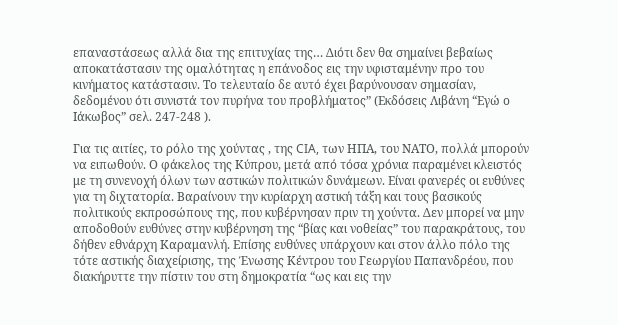επαναστάσεως αλλά δια της επιτυχίας της… Διότι δεν θα σημαίνει βεβαίως αποκατάστασιν της ομαλότητας η επάνοδος εις την υφισταμένην προ του κινήματος κατάστασιν. Το τελευταίο δε αυτό έχει βαρύνουσαν σημασίαν, δεδομένου ότι συνιστά τον πυρήνα του προβλήματος” (Εκδόσεις Λιβάνη “Εγώ ο Ιάκωβος” σελ. 247-248 ).

Για τις αιτίες, το ρόλο της χούντας , της CIA, των ΗΠΑ, του ΝΑΤΟ, πολλά μπορούν να ειπωθούν. Ο φάκελος της Κύπρου, μετά από τόσα χρόνια παραμένει κλειστός με τη συνενοχή όλων των αστικών πολιτικών δυνάμεων. Είναι φανερές οι ευθύνες για τη διχτατορία. Βαραίνουν την κυρίαρχη αστική τάξη και τους βασικούς πολιτικούς εκπροσώπους της, που κυβέρνησαν πριν τη χούντα. Δεν μπορεί να μην αποδοθούν ευθύνες στην κυβέρνηση της “βίας και νοθείας” του παρακράτους, του δήθεν εθνάρχη Καραμανλή. Επίσης ευθύνες υπάρχουν και στον άλλο πόλο της τότε αστικής διαχείρισης, της Ένωσης Κέντρου του Γεωργίου Παπανδρέου, που διακήρυττε την πίστιν του στη δημοκρατία “ως και εις την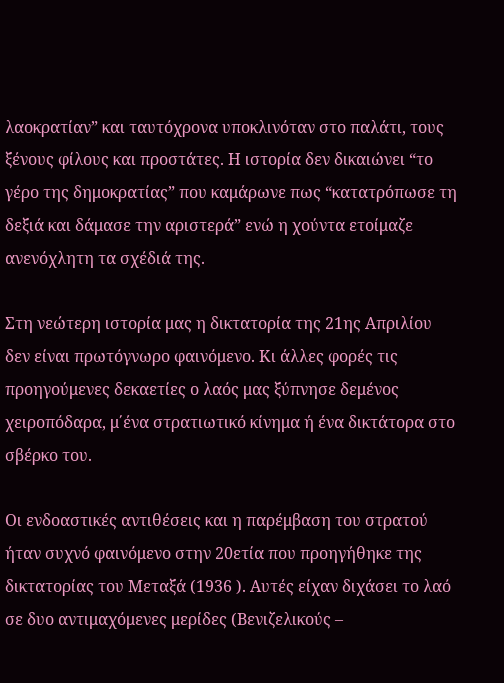λαοκρατίαν” και ταυτόχρονα υποκλινόταν στο παλάτι, τους ξένους φίλους και προστάτες. Η ιστορία δεν δικαιώνει “το γέρο της δημοκρατίας” που καμάρωνε πως “κατατρόπωσε τη δεξιά και δάμασε την αριστερά” ενώ η χούντα ετοίμαζε ανενόχλητη τα σχέδιά της.

Στη νεώτερη ιστορία μας η δικτατορία της 21ης Απριλίου δεν είναι πρωτόγνωρο φαινόμενο. Κι άλλες φορές τις προηγούμενες δεκαετίες ο λαός μας ξύπνησε δεμένος χειροπόδαρα, μ΄ένα στρατιωτικό κίνημα ή ένα δικτάτορα στο σβέρκο του.

Οι ενδοαστικές αντιθέσεις και η παρέμβαση του στρατού ήταν συχνό φαινόμενο στην 20ετία που προηγήθηκε της δικτατορίας του Μεταξά (1936 ). Αυτές είχαν διχάσει το λαό σε δυο αντιμαχόμενες μερίδες (Βενιζελικούς –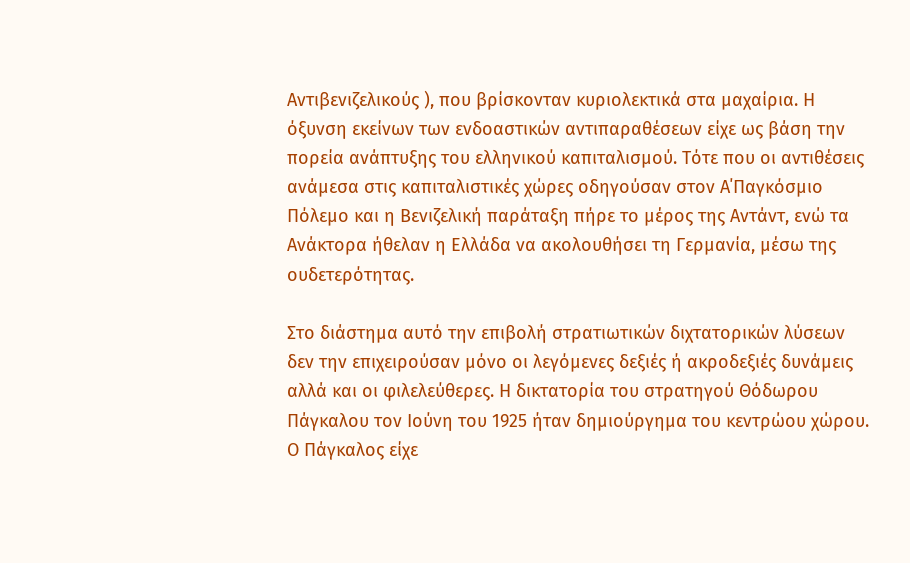Αντιβενιζελικούς ), που βρίσκονταν κυριολεκτικά στα μαχαίρια. Η όξυνση εκείνων των ενδοαστικών αντιπαραθέσεων είχε ως βάση την πορεία ανάπτυξης του ελληνικού καπιταλισμού. Τότε που οι αντιθέσεις ανάμεσα στις καπιταλιστικές χώρες οδηγούσαν στον Α΄Παγκόσμιο Πόλεμο και η Βενιζελική παράταξη πήρε το μέρος της Αντάντ, ενώ τα Ανάκτορα ήθελαν η Ελλάδα να ακολουθήσει τη Γερμανία, μέσω της ουδετερότητας.

Στο διάστημα αυτό την επιβολή στρατιωτικών διχτατορικών λύσεων δεν την επιχειρούσαν μόνο οι λεγόμενες δεξιές ή ακροδεξιές δυνάμεις αλλά και οι φιλελεύθερες. Η δικτατορία του στρατηγού Θόδωρου Πάγκαλου τον Ιούνη του 1925 ήταν δημιούργημα του κεντρώου χώρου. Ο Πάγκαλος είχε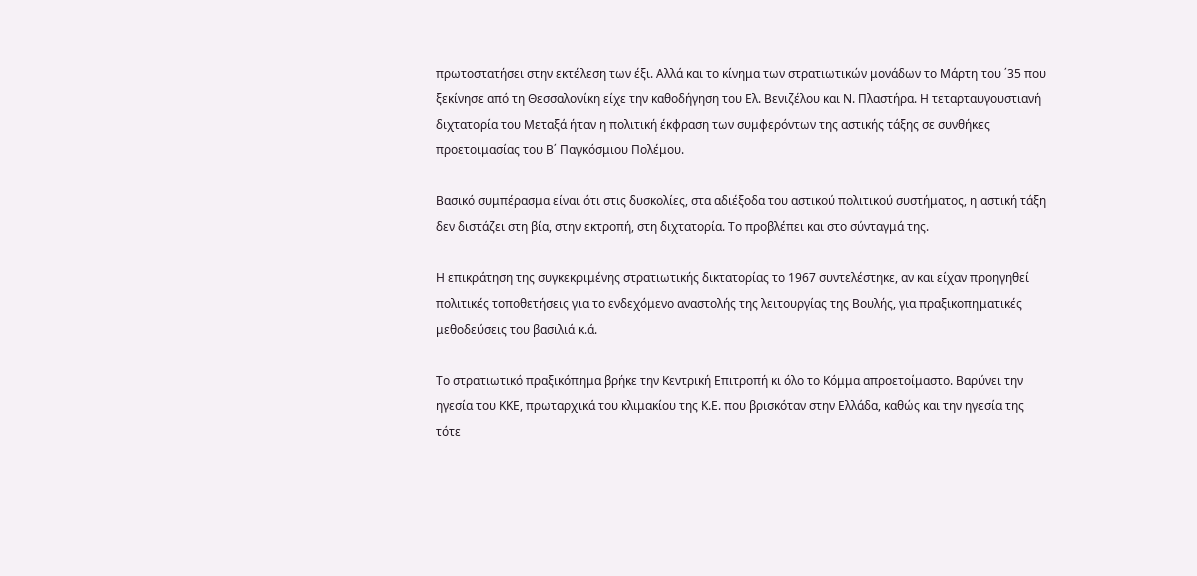πρωτοστατήσει στην εκτέλεση των έξι. Αλλά και το κίνημα των στρατιωτικών μονάδων το Μάρτη του ΄35 που ξεκίνησε από τη Θεσσαλονίκη είχε την καθοδήγηση του Ελ. Βενιζέλου και Ν. Πλαστήρα. Η τεταρταυγουστιανή διχτατορία του Μεταξά ήταν η πολιτική έκφραση των συμφερόντων της αστικής τάξης σε συνθήκες προετοιμασίας του Β΄ Παγκόσμιου Πολέμου.

Βασικό συμπέρασμα είναι ότι στις δυσκολίες, στα αδιέξοδα του αστικού πολιτικού συστήματος, η αστική τάξη δεν διστάζει στη βία, στην εκτροπή, στη διχτατορία. Το προβλέπει και στο σύνταγμά της.

Η επικράτηση της συγκεκριμένης στρατιωτικής δικτατορίας το 1967 συντελέστηκε, αν και είχαν προηγηθεί πολιτικές τοποθετήσεις για το ενδεχόμενο αναστολής της λειτουργίας της Βουλής, για πραξικοπηματικές μεθοδεύσεις του βασιλιά κ.ά.

Το στρατιωτικό πραξικόπημα βρήκε την Κεντρική Επιτροπή κι όλο το Κόμμα απροετοίμαστο. Βαρύνει την ηγεσία του ΚΚΕ, πρωταρχικά του κλιμακίου της Κ.Ε. που βρισκόταν στην Ελλάδα, καθώς και την ηγεσία της τότε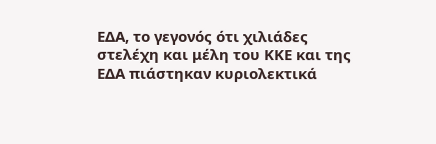ΕΔΑ, το γεγονός ότι χιλιάδες στελέχη και μέλη του ΚΚΕ και της ΕΔΑ πιάστηκαν κυριολεκτικά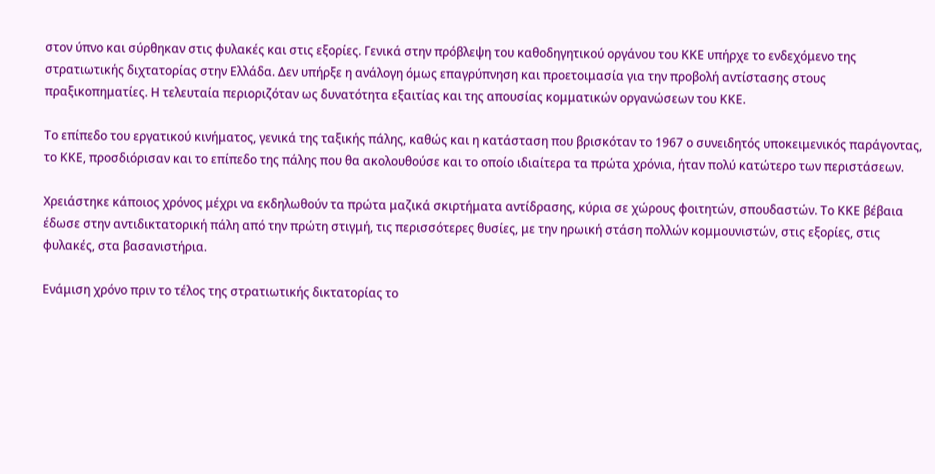στον ύπνο και σύρθηκαν στις φυλακές και στις εξορίες. Γενικά στην πρόβλεψη του καθοδηγητικού οργάνου του ΚΚΕ υπήρχε το ενδεχόμενο της στρατιωτικής διχτατορίας στην Ελλάδα. Δεν υπήρξε η ανάλογη όμως επαγρύπνηση και προετοιμασία για την προβολή αντίστασης στους πραξικοπηματίες. Η τελευταία περιοριζόταν ως δυνατότητα εξαιτίας και της απουσίας κομματικών οργανώσεων του ΚΚΕ.

Το επίπεδο του εργατικού κινήματος, γενικά της ταξικής πάλης, καθώς και η κατάσταση που βρισκόταν το 1967 ο συνειδητός υποκειμενικός παράγοντας, το ΚΚΕ, προσδιόρισαν και το επίπεδο της πάλης που θα ακολουθούσε και το οποίο ιδιαίτερα τα πρώτα χρόνια, ήταν πολύ κατώτερο των περιστάσεων.

Χρειάστηκε κάποιος χρόνος μέχρι να εκδηλωθούν τα πρώτα μαζικά σκιρτήματα αντίδρασης, κύρια σε χώρους φοιτητών, σπουδαστών. Το ΚΚΕ βέβαια έδωσε στην αντιδικτατορική πάλη από την πρώτη στιγμή, τις περισσότερες θυσίες, με την ηρωική στάση πολλών κομμουνιστών, στις εξορίες, στις φυλακές, στα βασανιστήρια.

Ενάμιση χρόνο πριν το τέλος της στρατιωτικής δικτατορίας το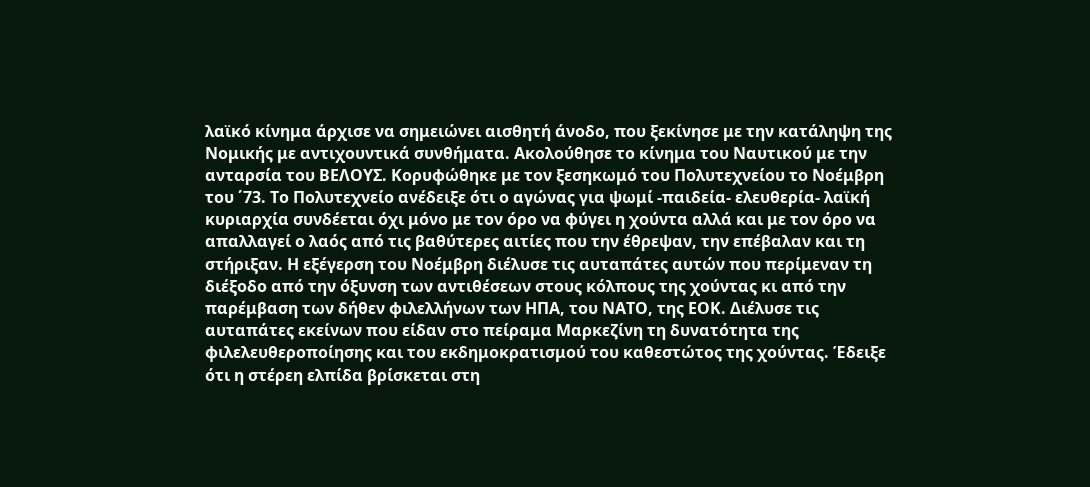λαϊκό κίνημα άρχισε να σημειώνει αισθητή άνοδο, που ξεκίνησε με την κατάληψη της Νομικής με αντιχουντικά συνθήματα. Ακολούθησε το κίνημα του Ναυτικού με την ανταρσία του ΒΕΛΟΥΣ. Κορυφώθηκε με τον ξεσηκωμό του Πολυτεχνείου το Νοέμβρη του ΄73. Το Πολυτεχνείο ανέδειξε ότι ο αγώνας για ψωμί -παιδεία- ελευθερία- λαϊκή κυριαρχία συνδέεται όχι μόνο με τον όρο να φύγει η χούντα αλλά και με τον όρο να απαλλαγεί ο λαός από τις βαθύτερες αιτίες που την έθρεψαν, την επέβαλαν και τη στήριξαν. Η εξέγερση του Νοέμβρη διέλυσε τις αυταπάτες αυτών που περίμεναν τη διέξοδο από την όξυνση των αντιθέσεων στους κόλπους της χούντας κι από την παρέμβαση των δήθεν φιλελλήνων των ΗΠΑ, του ΝΑΤΟ, της ΕΟΚ. Διέλυσε τις αυταπάτες εκείνων που είδαν στο πείραμα Μαρκεζίνη τη δυνατότητα της φιλελευθεροποίησης και του εκδημοκρατισμού του καθεστώτος της χούντας. Έδειξε ότι η στέρεη ελπίδα βρίσκεται στη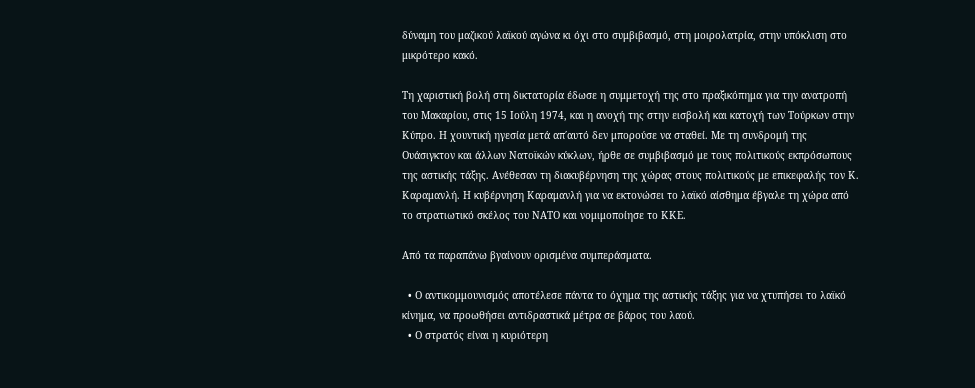δύναμη του μαζικού λαϊκού αγώνα κι όχι στο συμβιβασμό, στη μοιρολατρία, στην υπόκλιση στο μικρότερο κακό.

Τη χαριστική βολή στη δικτατορία έδωσε η συμμετοχή της στο πραξικόπημα για την ανατροπή του Μακαρίου, στις 15 Ιούλη 1974, και η ανοχή της στην εισβολή και κατοχή των Τούρκων στην Κύπρο. Η χουντική ηγεσία μετά απ΄αυτό δεν μπορούσε να σταθεί. Με τη συνδρομή της Ουάσιγκτον και άλλων Νατοϊκών κύκλων, ήρθε σε συμβιβασμό με τους πολιτικούς εκπρόσωπους της αστικής τάξης. Ανέθεσαν τη διακυβέρνηση της χώρας στους πολιτικούς με επικεφαλής τον Κ. Καραμανλή. Η κυβέρνηση Καραμανλή για να εκτονώσει το λαϊκό αίσθημα έβγαλε τη χώρα από το στρατιωτικό σκέλος του ΝΑΤΟ και νομιμοποίησε το ΚΚΕ.

Από τα παραπάνω βγαίνουν ορισμένα συμπεράσματα.

  • Ο αντικομμουνισμός αποτέλεσε πάντα το όχημα της αστικής τάξης για να χτυπήσει το λαϊκό κίνημα, να προωθήσει αντιδραστικά μέτρα σε βάρος του λαού.
  • Ο στρατός είναι η κυριότερη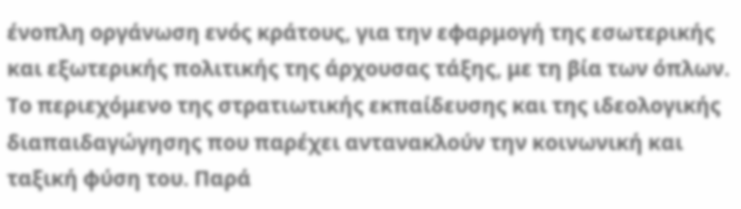ένοπλη οργάνωση ενός κράτους, για την εφαρμογή της εσωτερικής και εξωτερικής πολιτικής της άρχουσας τάξης, με τη βία των όπλων. Το περιεχόμενο της στρατιωτικής εκπαίδευσης και της ιδεολογικής διαπαιδαγώγησης που παρέχει αντανακλούν την κοινωνική και ταξική φύση του. Παρά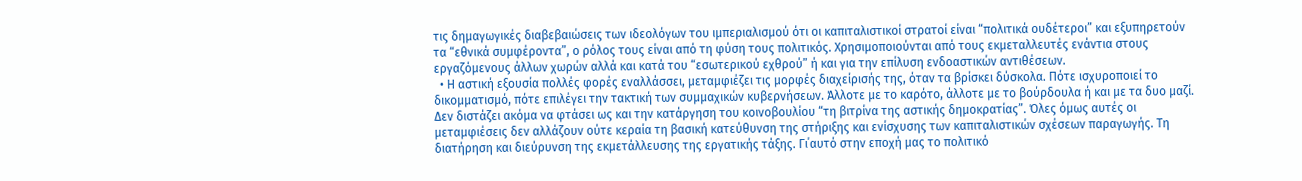τις δημαγωγικές διαβεβαιώσεις των ιδεολόγων του ιμπεριαλισμού ότι οι καπιταλιστικοί στρατοί είναι “πολιτικά ουδέτεροι” και εξυπηρετούν τα “εθνικά συμφέροντα”, ο ρόλος τους είναι από τη φύση τους πολιτικός. Χρησιμοποιούνται από τους εκμεταλλευτές ενάντια στους εργαζόμενους άλλων χωρών αλλά και κατά του “εσωτερικού εχθρού” ή και για την επίλυση ενδοαστικών αντιθέσεων.
  • Η αστική εξουσία πολλές φορές εναλλάσσει, μεταμφιέζει τις μορφές διαχείρισής της, όταν τα βρίσκει δύσκολα. Πότε ισχυροποιεί το δικομματισμό, πότε επιλέγει την τακτική των συμμαχικών κυβερνήσεων. Άλλοτε με το καρότο, άλλοτε με το βούρδουλα ή και με τα δυο μαζί. Δεν διστάζει ακόμα να φτάσει ως και την κατάργηση του κοινοβουλίου “τη βιτρίνα της αστικής δημοκρατίας”. Όλες όμως αυτές οι μεταμφιέσεις δεν αλλάζουν ούτε κεραία τη βασική κατεύθυνση της στήριξης και ενίσχυσης των καπιταλιστικών σχέσεων παραγωγής. Τη διατήρηση και διεύρυνση της εκμετάλλευσης της εργατικής τάξης. Γι΄αυτό στην εποχή μας το πολιτικό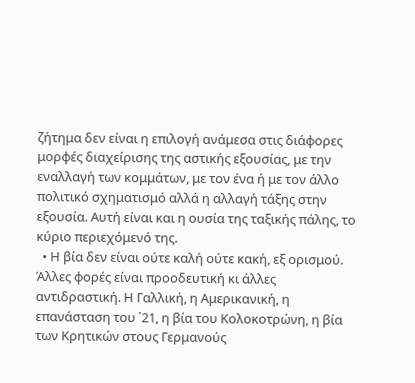ζήτημα δεν είναι η επιλογή ανάμεσα στις διάφορες μορφές διαχείρισης της αστικής εξουσίας, με την εναλλαγή των κομμάτων, με τον ένα ή με τον άλλο πολιτικό σχηματισμό αλλά η αλλαγή τάξης στην εξουσία. Αυτή είναι και η ουσία της ταξικής πάλης, το κύριο περιεχόμενό της.
  • Η βία δεν είναι ούτε καλή ούτε κακή, εξ ορισμού. Άλλες φορές είναι προοδευτική κι άλλες αντιδραστική. Η Γαλλική, η Αμερικανική, η επανάσταση του ΄21, η βία του Κολοκοτρώνη, η βία των Κρητικών στους Γερμανούς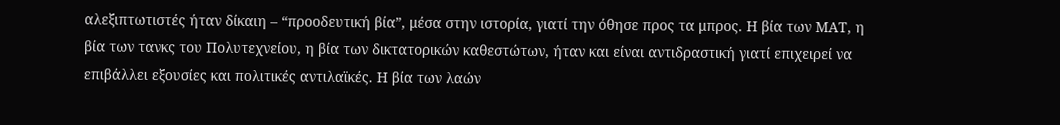αλεξιπτωτιστές ήταν δίκαιη – “προοδευτική βία”, μέσα στην ιστορία, γιατί την όθησε προς τα μπρος. Η βία των ΜΑΤ, η βία των τανκς του Πολυτεχνείου, η βία των δικτατορικών καθεστώτων, ήταν και είναι αντιδραστική γιατί επιχειρεί να επιβάλλει εξουσίες και πολιτικές αντιλαϊκές. Η βία των λαών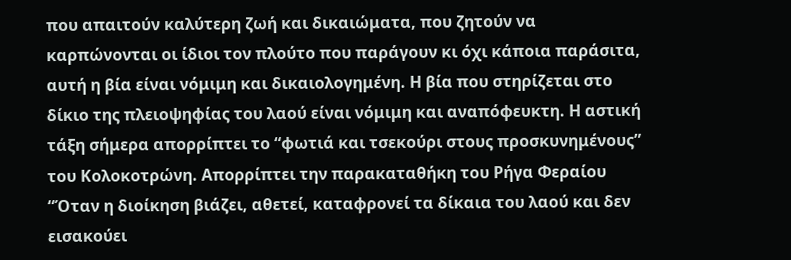που απαιτούν καλύτερη ζωή και δικαιώματα, που ζητούν να καρπώνονται οι ίδιοι τον πλούτο που παράγουν κι όχι κάποια παράσιτα, αυτή η βία είναι νόμιμη και δικαιολογημένη. Η βία που στηρίζεται στο δίκιο της πλειοψηφίας του λαού είναι νόμιμη και αναπόφευκτη. Η αστική τάξη σήμερα απορρίπτει το “φωτιά και τσεκούρι στους προσκυνημένους” του Κολοκοτρώνη. Απορρίπτει την παρακαταθήκη του Ρήγα Φεραίου “Όταν η διοίκηση βιάζει, αθετεί, καταφρονεί τα δίκαια του λαού και δεν εισακούει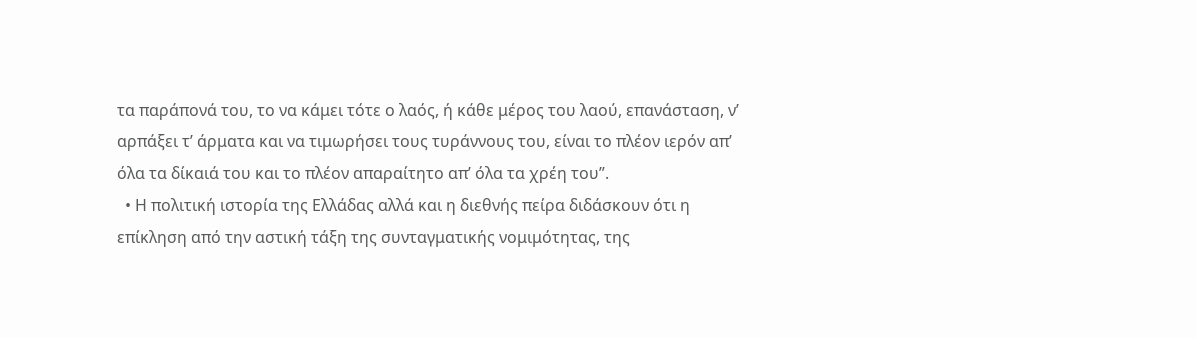τα παράπονά του, το να κάμει τότε ο λαός, ή κάθε μέρος του λαού, επανάσταση, ν’ αρπάξει τ’ άρματα και να τιμωρήσει τους τυράννους του, είναι το πλέον ιερόν απ’ όλα τα δίκαιά του και το πλέον απαραίτητο απ’ όλα τα χρέη του”.
  • Η πολιτική ιστορία της Ελλάδας αλλά και η διεθνής πείρα διδάσκουν ότι η επίκληση από την αστική τάξη της συνταγματικής νομιμότητας, της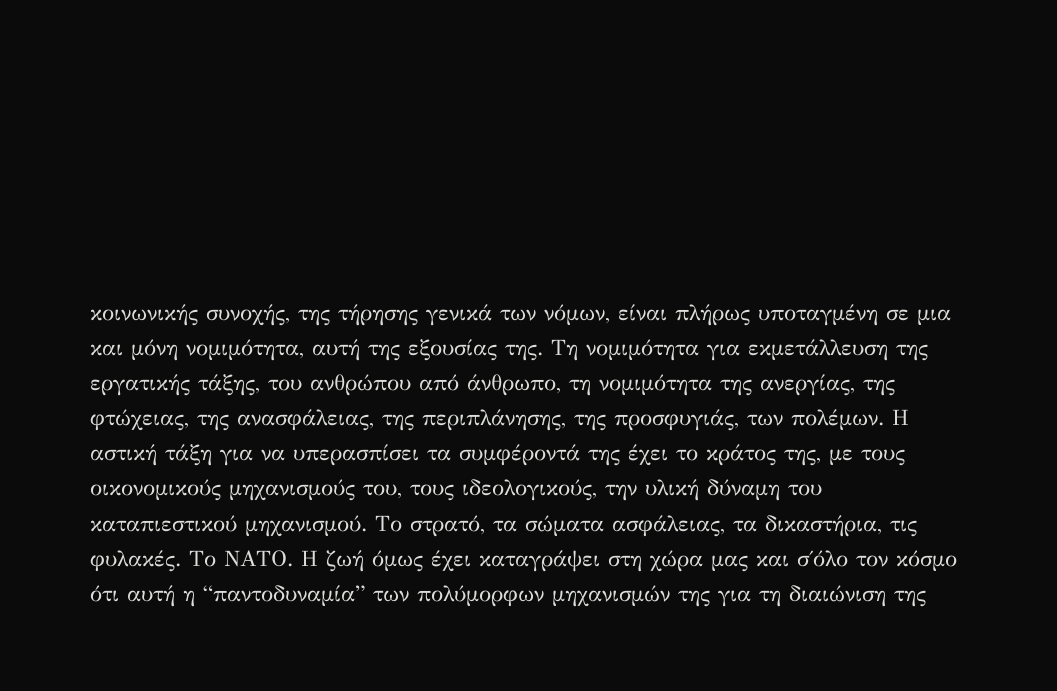κοινωνικής συνοχής, της τήρησης γενικά των νόμων, είναι πλήρως υποταγμένη σε μια και μόνη νομιμότητα, αυτή της εξουσίας της. Τη νομιμότητα για εκμετάλλευση της εργατικής τάξης, του ανθρώπου από άνθρωπο, τη νομιμότητα της ανεργίας, της φτώχειας, της ανασφάλειας, της περιπλάνησης, της προσφυγιάς, των πολέμων. Η αστική τάξη για να υπερασπίσει τα συμφέροντά της έχει το κράτος της, με τους οικονομικούς μηχανισμούς του, τους ιδεολογικούς, την υλική δύναμη του καταπιεστικού μηχανισμού. Το στρατό, τα σώματα ασφάλειας, τα δικαστήρια, τις φυλακές. Το ΝΑΤΟ. Η ζωή όμως έχει καταγράψει στη χώρα μας και σ΄όλο τον κόσμο ότι αυτή η “παντοδυναμία” των πολύμορφων μηχανισμών της για τη διαιώνιση της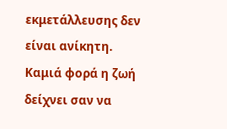εκμετάλλευσης δεν είναι ανίκητη. Καμιά φορά η ζωή δείχνει σαν να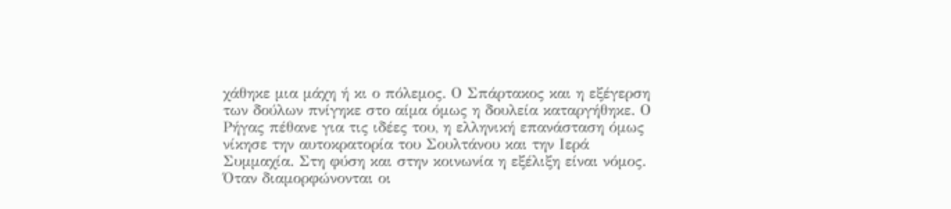χάθηκε μια μάχη ή κι ο πόλεμος. Ο Σπάρτακος και η εξέγερση των δούλων πνίγηκε στο αίμα όμως η δουλεία καταργήθηκε. Ο Ρήγας πέθανε για τις ιδέες του, η ελληνική επανάσταση όμως νίκησε την αυτοκρατορία του Σουλτάνου και την Ιερά Συμμαχία. Στη φύση και στην κοινωνία η εξέλιξη είναι νόμος. Όταν διαμορφώνονται οι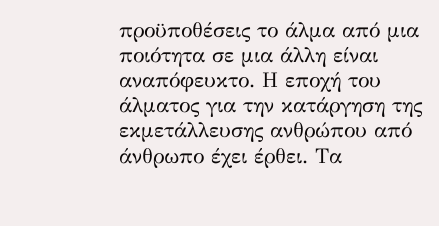προϋποθέσεις το άλμα από μια ποιότητα σε μια άλλη είναι αναπόφευκτο. Η εποχή του άλματος για την κατάργηση της εκμετάλλευσης ανθρώπου από άνθρωπο έχει έρθει. Τα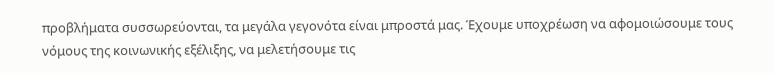προβλήματα συσσωρεύονται, τα μεγάλα γεγονότα είναι μπροστά μας. Έχουμε υποχρέωση να αφομοιώσουμε τους νόμους της κοινωνικής εξέλιξης, να μελετήσουμε τις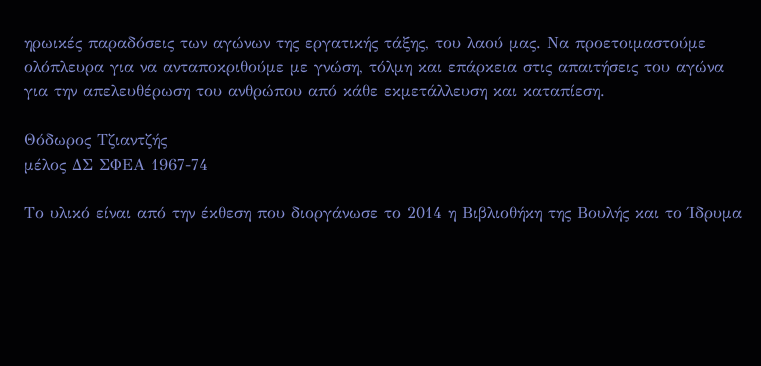ηρωικές παραδόσεις των αγώνων της εργατικής τάξης, του λαού μας. Να προετοιμαστούμε ολόπλευρα για να ανταποκριθούμε με γνώση, τόλμη και επάρκεια στις απαιτήσεις του αγώνα για την απελευθέρωση του ανθρώπου από κάθε εκμετάλλευση και καταπίεση.

Θόδωρος Τζιαντζής
μέλος ΔΣ ΣΦΕΑ 1967-74

Το υλικό είναι από την έκθεση που διοργάνωσε το 2014 η Βιβλιοθήκη της Βουλής και το Ίδρυμα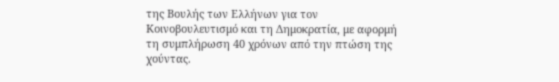της Βουλής των Ελλήνων για τον Κοινοβουλευτισμό και τη Δημοκρατία, με αφορμή τη συμπλήρωση 40 χρόνων από την πτώση της χούντας.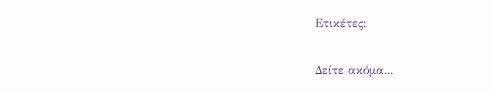Ετικέτες:

Δείτε ακόμα...